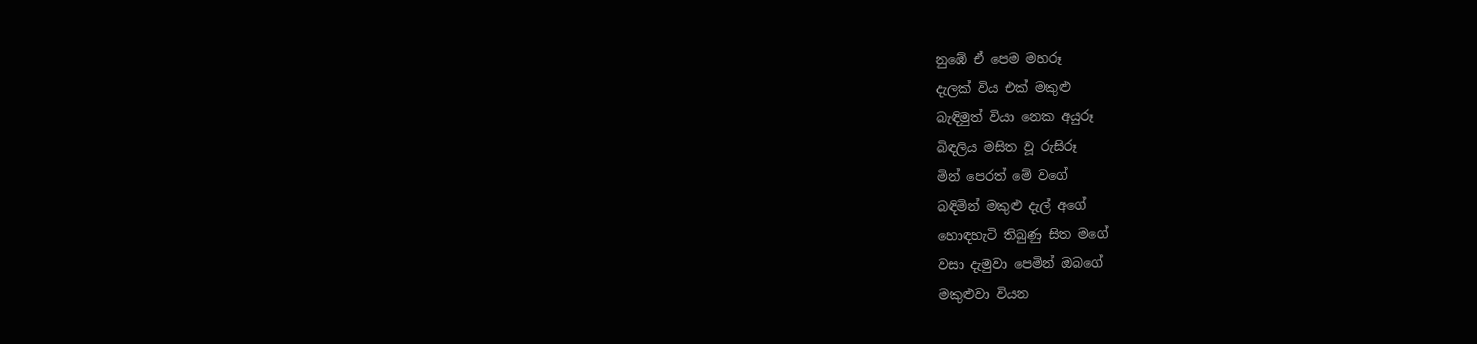නුඹේ ඒ පෙම මහරූ
දැලක් විය එක් මකුළු
බැඳිමුත් වියා නෙක අයුරූ
බිඳලිය මසිත වූ රුසිරූ
මින් පෙරත් මේ වගේ
බඳිමින් මකුළු දැල් අගේ
හොඳහැටි තිබුණු සිත මගේ
වසා දැමුවා පෙමින් ඔබගේ
මකුළුවා වියන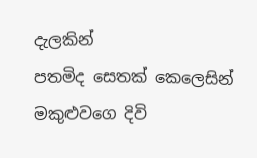දැලකින්
පතමිද සෙතක් කෙලෙසින්
මකුළුවගෙ දිවි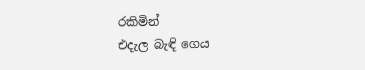රකිමින්
එදැල බැඳි ගෙය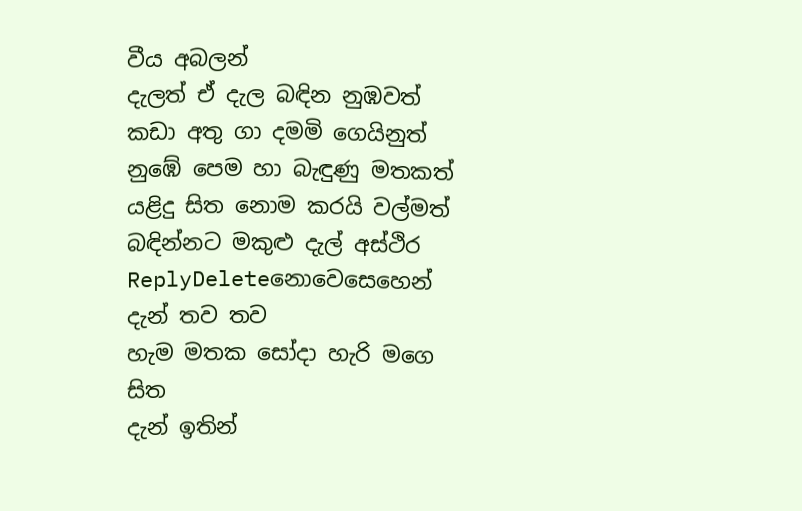වීය අබලන්
දැලත් ඒ දැල බඳින නුඹවත්
කඩා අතු ගා දමමි ගෙයිනුත්
නුඹේ පෙම හා බැඳුණු මතකත්
යළිදු සිත නොම කරයි වල්මත්
බඳින්නට මකුළු දැල් අස්ථිර
ReplyDeleteනොවෙසෙහෙන් දැන් තව තව
හැම මතක සෝදා හැරි මගෙ සිත
දැන් ඉතින්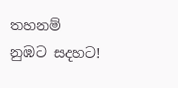තහනම් නුඹට සදහට!